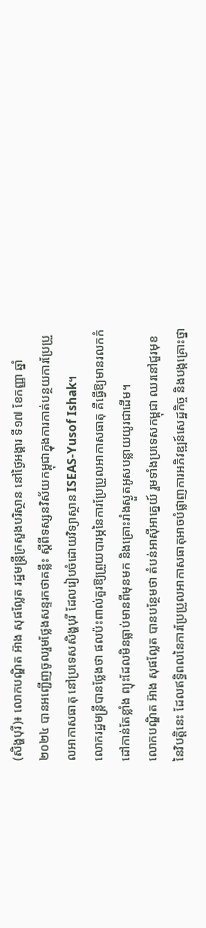(សិង្ហបុរី)៖ លោកបណ្ឌិត អ៊ាង សុផល្លែត រដ្ឋមន្ត្រីក្រសួងបរិស្ថាន នៅថ្ងៃអង្គារ ទី១៧ ខែកញ្ញា ឆ្នាំ២០២៤ បានអញ្ជើញចូលរួមថ្លែងសន្ទរកថាគន្លឹះ ស្តីពីទស្សនវិស័យកម្ពុជាក្នុងការកាត់បន្ថយការប្រែប្រួលអាកាសធាតុ នៅប្រទេសសិង្ហបុរី ដែលរៀបចំដោយវិទ្យាស្ថាន ISEAS-Yusof Ishak។
លោករដ្ឋមន្រ្តីបានថ្លែងថា ផលប៉ះពាល់គួរឱ្យព្រួយបារម្ភនៃការប្រែប្រួលអាកាសធាតុ គឺធ្វើឱ្យមានរលកកំដៅកាន់តែខ្លាំង ព្យុះដែលមិនធ្លាប់មានពីមុនមក និងគ្រោះរាំងស្ងួតអូសបន្លាយយូរជាដើម។
លោកបណ្ឌិត អ៊ាង សុផល្លែត បានបន្ថែមថា តំបន់អាស៊ីអាគ្នេយ៍ រួមទាំងប្រទេសកម្ពុជា ឈរនៅជួរមុខនៃវិបត្តិនេះ ដែលឥទ្ធិពលនៃការប្រែប្រួលអាកាសធាតុអាចបំផ្លាញការអភិវឌ្ឍន៍សេដ្ឋកិច្ច និងបង្កគ្រោះថ្នា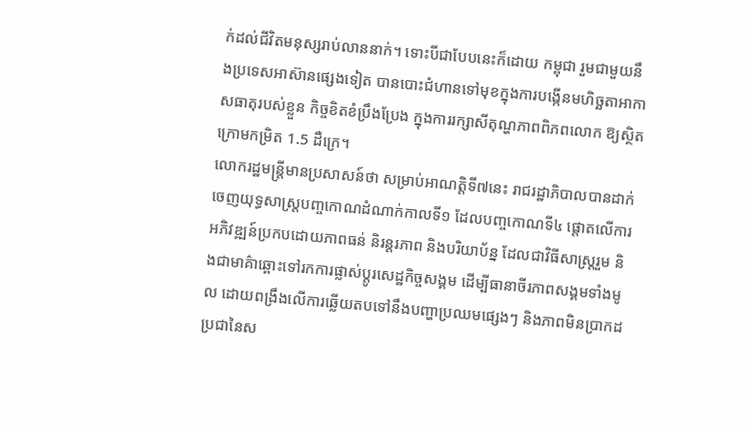ក់ដល់ជីវិតមនុស្សរាប់លាននាក់។ ទោះបីជាបែបនេះក៏ដោយ កម្ពុជា រួមជាមួយនឹងប្រទេសអាស៊ានផ្សេងទៀត បានបោះជំហានទៅមុខក្នុងការបង្កើនមហិច្ឆតាអាកាសធាតុរបស់ខ្លួន កិច្ចខិតខំប្រឹងប្រែង ក្នុងការរក្សាសីតុណ្ហភាពពិភពលោក ឱ្យស្ថិតក្រោមកម្រិត 1.5 ដឺក្រេ។
លោករដ្ឋមន្រ្តីមានប្រសាសន៍ថា សម្រាប់អាណត្តិទី៧នេះ រាជរដ្ឋាភិបាលបានដាក់ចេញយុទ្ធសាស្ត្របញ្ចកោណដំណាក់កាលទី១ ដែលបញ្ចកោណទី៤ ផ្តោតលើការអភិវឌ្ឍន៍ប្រកបដោយភាពធន់ និរន្តរភាព និងបរិយាប័ន្ន ដែលជាវិធីសាស្រ្តរួម និងជាមាគ៌ាឆ្ពោះទៅរកការផ្លាស់ប្តូរសេដ្ឋកិច្ចសង្គម ដើម្បីធានាចីរភាពសង្គមទាំងមូល ដោយពង្រឹងលើការឆ្លើយតបទៅនឹងបញ្ហាប្រឈមផ្សេងៗ និងភាពមិនប្រាកដប្រជានៃស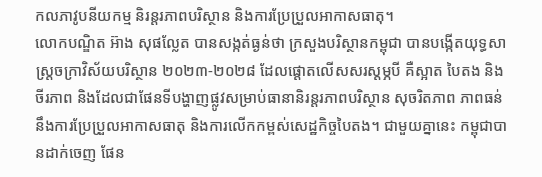កលភាវូបនីយកម្ម និរន្តរភាពបរិស្ថាន និងការប្រែប្រួលអាកាសធាតុ។
លោកបណ្ឌិត អ៊ាង សុផល្លែត បានសង្កត់ធ្ងន់ថា ក្រសួងបរិស្ថានកម្ពុជា បានបង្កើតយុទ្ធសាស្ត្រចក្រាវិស័យបរិស្ថាន ២០២៣-២០២៨ ដែលផ្តោតលើសសរស្តម្ភបី គឺស្អាត បៃតង និងចីរភាព និងដែលជាផែនទីបង្ហាញផ្លូវសម្រាប់ធានានិរន្តរភាពបរិស្ថាន សុចរិតភាព ភាពធន់នឹងការប្រែប្រួលអាកាសធាតុ និងការលើកកម្ពស់សេដ្ឋកិច្ចបៃតង។ ជាមួយគ្នានេះ កម្ពុជាបានដាក់ចេញ ផែន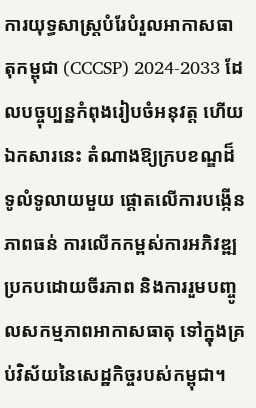ការយុទ្ធសាស្រ្តបំរែបំរួលអាកាសធាតុកម្ពុជា (CCCSP) 2024-2033 ដែលបច្ចុប្បន្នកំពុងរៀបចំអនុវត្ត ហើយឯកសារនេះ តំណាងឱ្យក្របខណ្ឌដ៏ទូលំទូលាយមួយ ផ្តោតលើការបង្កើនភាពធន់ ការលើកកម្ពស់ការអភិវឌ្ឍប្រកបដោយចីរភាព និងការរួមបញ្ចូលសកម្មភាពអាកាសធាតុ ទៅក្នុងគ្រប់វិស័យនៃសេដ្ឋកិច្ចរបស់កម្ពុជា។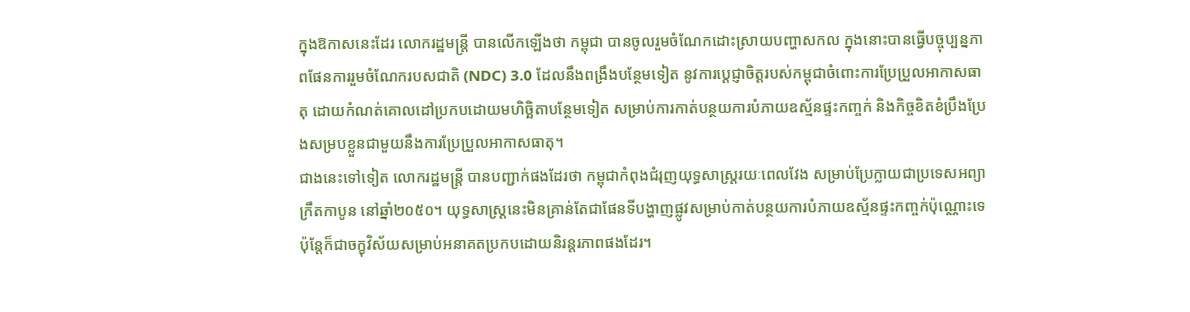ក្នុងឱកាសនេះដែរ លោករដ្ឋមន្រ្តី បានលើកឡើងថា កម្ពុជា បានចូលរួមចំណែកដោះស្រាយបញ្ហាសកល ក្នុងនោះបានធ្វើបច្ចុប្បន្នភាពផែនការរួមចំណែករបសជាតិ (NDC) 3.0 ដែលនឹងពង្រឹងបន្ថែមទៀត នូវការប្តេជ្ញាចិត្តរបស់កម្ពុជាចំពោះការប្រែប្រួលអាកាសធាតុ ដោយកំណត់គោលដៅប្រកបដោយមហិច្ឆិតាបន្ថែមទៀត សម្រាប់ការកាត់បន្ថយការបំភាយឧស្ម័នផ្ទះកញ្ចក់ និងកិច្ចខិតខំប្រឹងប្រែងសម្របខ្លួនជាមួយនឹងការប្រែប្រួលអាកាសធាតុ។
ជាងនេះទៅទៀត លោករដ្ឋមន្រ្តី បានបញ្ជាក់ផងដែរថា កម្ពុជាកំពុងជំរុញយុទ្ធសាស្ត្ររយៈពេលវែង សម្រាប់ប្រែក្លាយជាប្រទេសអព្យាក្រឹតកាបូន នៅឆ្នាំ២០៥០។ យុទ្ធសាស្ត្រនេះមិនគ្រាន់តែជាផែនទីបង្ហាញផ្លូវសម្រាប់កាត់បន្ថយការបំភាយឧស្ម័នផ្ទះកញ្ចក់ប៉ុណ្ណោះទេ ប៉ុន្តែក៏ជាចក្ខុវិស័យសម្រាប់អនាគតប្រកបដោយនិរន្តរភាពផងដែរ។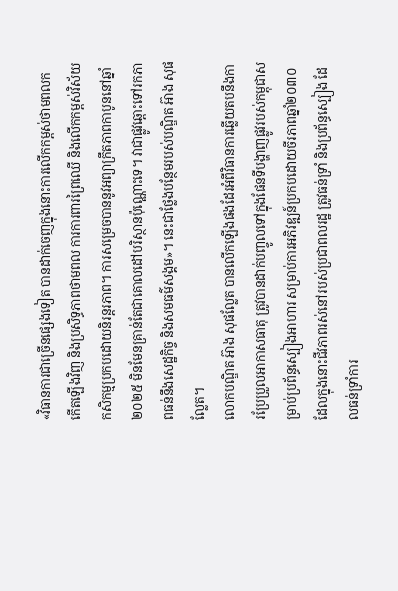«វិធានការជាច្រើនផ្សេងទៀត បានដាក់ចេញក្នុងនោះការលើកកម្ពស់ថាមពលកកើតឡើងវិញ និងប្រសិទ្ធភាពថាមពល ការការពារព្រៃឈើ និងលើកកម្ពស់វិស័យកសិកម្មប្រកបដោយនិរន្តរភាព។ ការសម្រេចបាននូវអព្យាក្រឹតភាពកាបូននៅឆ្នាំ២០២៥ មិនមែនគ្រាន់តែជាគោលដៅបរិស្ថានប៉ុណ្ណោះទេ។ វាជាផ្លូវឆ្ពោះទៅរកភាពធន់នឹងសេដ្ឋកិច្ច និងសមធម៌សង្គម»។ នេះជាថ្លែងបន្ថែមរបស់បណ្ឌិត អ៊ាង សុផល្លែត។
លោកបណ្ឌិត អ៊ាង សុផល្លែត បានលើកឡើងផងដែរអំពីវិធានការឆ្លើយតបនឹងការប្រែប្រួលអាកាសធាតុ ត្រូវបានដាក់បញ្ចូលទៅក្នុងផែនទីបង្ហាញផ្លូវរបស់កម្ពុជាសម្រាប់ប្រព័ន្ធស្បៀងអាហារ សម្រាប់ការអភិវឌ្ឍន៍ប្រកបដោយចីរភាពឆ្នាំ២០៣០ ដែលក្នុងនោះជីវភាពរស់នៅរបស់ប្រជាពលរដ្ឋ ត្រូវធន់ទ្រាំ និងប្រព័ន្ធស្បៀង ដែលធន់ទ្រាំការ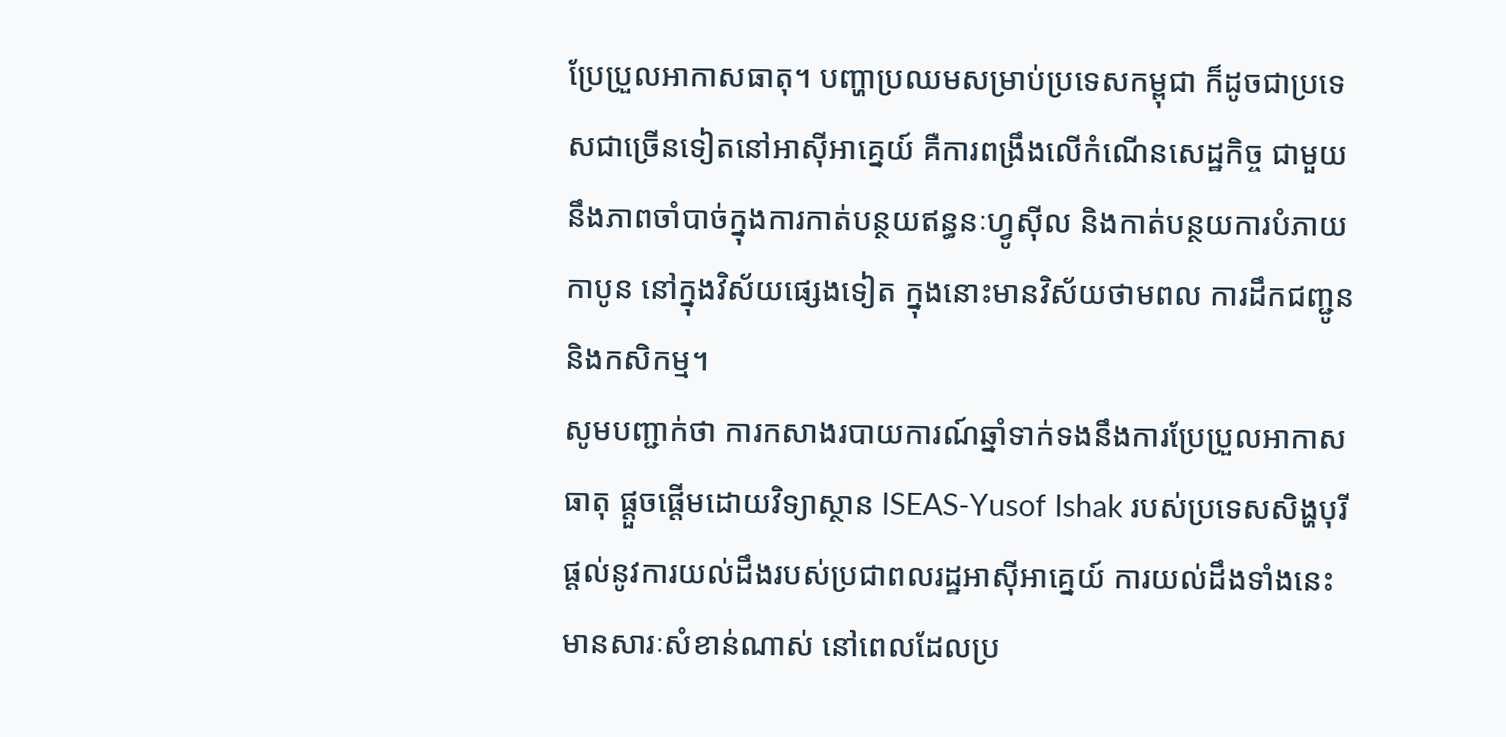ប្រែប្រួលអាកាសធាតុ។ បញ្ហាប្រឈមសម្រាប់ប្រទេសកម្ពុជា ក៏ដូចជាប្រទេសជាច្រើនទៀតនៅអាស៊ីអាគ្នេយ៍ គឺការពង្រឹងលើកំណើនសេដ្ឋកិច្ច ជាមួយនឹងភាពចាំបាច់ក្នុងការកាត់បន្ថយឥន្ធនៈហ្វូស៊ីល និងកាត់បន្ថយការបំភាយកាបូន នៅក្នុងវិស័យផ្សេងទៀត ក្នុងនោះមានវិស័យថាមពល ការដឹកជញ្ជូន និងកសិកម្ម។
សូមបញ្ជាក់ថា ការកសាងរបាយការណ៍ឆ្នាំទាក់ទងនឹងការប្រែប្រួលអាកាសធាតុ ផ្តួចផ្តើមដោយវិទ្យាស្ថាន ISEAS-Yusof Ishak របស់ប្រទេសសិង្ហបុរី ផ្តល់នូវការយល់ដឹងរបស់ប្រជាពលរដ្ឋអាស៊ីអាគ្នេយ៍ ការយល់ដឹងទាំងនេះមានសារៈសំខាន់ណាស់ នៅពេលដែលប្រ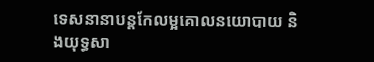ទេសនានាបន្តកែលម្អគោលនយោបាយ និងយុទ្ធសា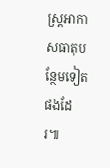ស្ត្រអាកាសធាតុបន្ថែមទៀតផងដែរ៕